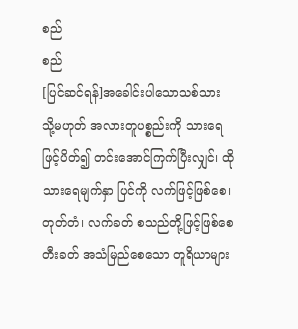စည်
စည်
[ပြင်ဆင်ရန်]အခေါင်းပါသောသစ်သား သို့မဟုတ် အလားတူပစ္စည်းကို သားရေဖြင့်ပိတ်၍ တင်းအောင်ကြက်ပြီးလျှင်၊ ထိုသားရေမျက်နှာ ပြင်ကို လက်ဖြင့်ဖြစ်စေ၊ တုတ်တံ၊ လက်ခတ် စသည်တို့ဖြင့်ဖြစ်စေ တီးခတ် အသံမြည်စေသော တူရိယာများ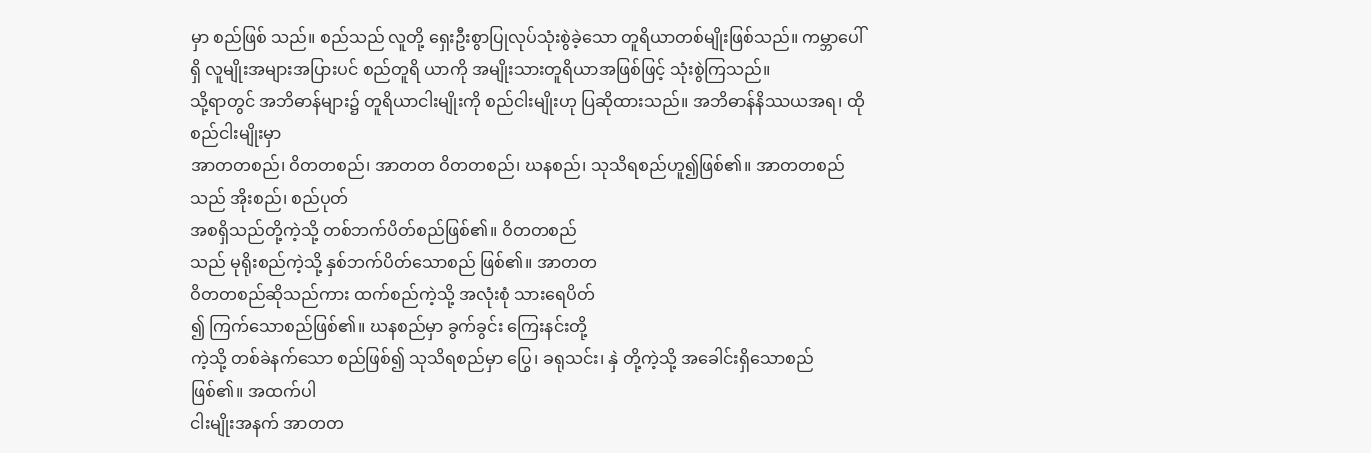မှာ စည်ဖြစ် သည်။ စည်သည် လူတို့ ရှေးဦးစွာပြုလုပ်သုံးစွဲခဲ့သော တူရိယာတစ်မျိုးဖြစ်သည်။ ကမ္ဘာပေါ်ရှိ လူမျိုးအများအပြားပင် စည်တူရိ ယာကို အမျိုးသားတူရိယာအဖြစ်ဖြင့် သုံးစွဲကြသည်။
သို့ရာတွင် အဘိဓာန်များ၌ တူရိယာငါးမျိုးကို စည်ငါးမျိုးဟု ပြဆိုထားသည်။ အဘိဓာန်နိဿယအရ၊ ထိုစည်ငါးမျိုးမှာ
အာတတစည်၊ ဝိတတစည်၊ အာတတ ဝိတတစည်၊ ဃနစည်၊ သုသိရစည်ဟူ၍ဖြစ်၏။ အာတတစည်သည် အိုးစည်၊ စည်ပုတ်
အစရှိသည်တို့ကဲ့သို့ တစ်ဘက်ပိတ်စည်ဖြစ်၏။ ဝိတတစည်
သည် မုရိုးစည်ကဲ့သို့ နှစ်ဘက်ပိတ်သောစည် ဖြစ်၏။ အာတတ
ဝိတတစည်ဆိုသည်ကား ထက်စည်ကဲ့သို့ အလုံးစုံ သားရေပိတ်
၍ ကြက်သောစည်ဖြစ်၏။ ဃနစည်မှာ ခွက်ခွင်း ကြေးနင်းတို့
ကဲ့သို့ တစ်ခဲနက်သော စည်ဖြစ်၍ သုသိရစည်မှာ ပြွေ၊ ခရုသင်း၊ နှဲ တို့ကဲ့သို့ အခေါင်းရှိသောစည် ဖြစ်၏။ အထက်ပါ
ငါးမျိုးအနက် အာတတ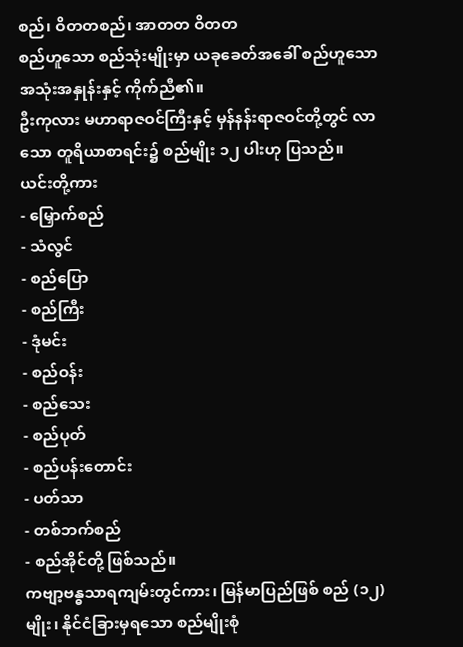စည်၊ ဝိတတစည်၊ အာတတ ဝိတတ
စည်ဟူသော စည်သုံးမျိုးမှာ ယခုခေတ်အခေါ် စည်ဟူသော
အသုံးအနှုန်းနှင့် ကိုက်ညီ၏။
ဦးကုလား မဟာရာဇဝင်ကြီးနှင့် မှန်နန်းရာဇဝင်တို့တွင် လာသော တူရိယာစာရင်း၌ စည်မျိုး ၁၂ ပါးဟု ပြသည်။ ယင်းတို့ကား
- မြှောက်စည်
- သံလွင်
- စည်ပြော
- စည်ကြီး
- ဒုံမင်း
- စည်ဝန်း
- စည်သေး
- စည်ပုတ်
- စည်ပန်းတောင်း
- ပတ်သာ
- တစ်ဘက်စည်
- စည်အိုင်တို့ ဖြစ်သည်။
ကဗျာ့ဗန္ဓသာရကျမ်းတွင်ကား၊ မြန်မာပြည်ဖြစ် စည် (၁၂) မျိုး၊ နိုင်ငံခြားမှရသော စည်မျိုးစုံ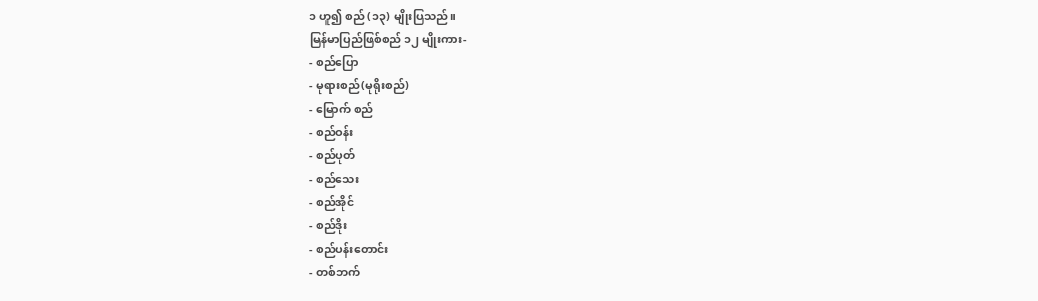၁ ဟူ၍ စည် (၁၃) မျိုးပြသည်။
မြန်မာပြည်ဖြစ်စည် ၁၂ မျိုးကား-
- စည်ပြော
- မုရားစည်(မုရိုးစည်)
- မြောက် စည်
- စည်ဝန်း
- စည်ပုတ်
- စည်သေး
- စည်အိုင်
- စည်ဒိုး
- စည်ပန်းတောင်း
- တစ်ဘက်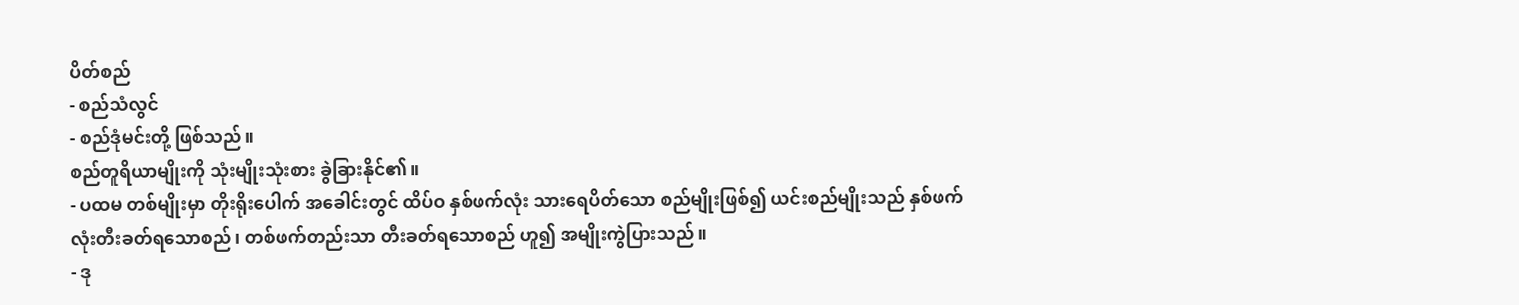ပိတ်စည်
- စည်သံလွင်
- စည်ဒုံမင်းတို့ ဖြစ်သည်။
စည်တူရိယာမျိုးကို သုံးမျိုးသုံးစား ခွဲခြားနိုင်၏။
- ပထမ တစ်မျိုးမှာ တိုးရိုးပေါက် အခေါင်းတွင် ထိပ်ဝ နှစ်ဖက်လုံး သားရေပိတ်သော စည်မျိုးဖြစ်၍ ယင်းစည်မျိုးသည် နှစ်ဖက်
လုံးတီးခတ်ရသောစည်၊ တစ်ဖက်တည်းသာ တီးခတ်ရသောစည် ဟူ၍ အမျိုးကွဲပြားသည်။
- ဒု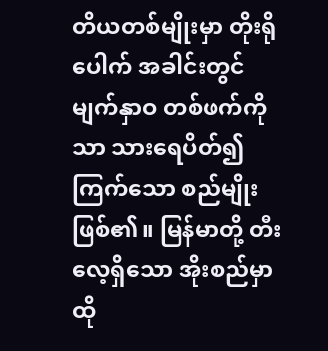တိယတစ်မျိုးမှာ တိုးရိုပေါက် အခါင်းတွင် မျက်နှာဝ တစ်ဖက်ကိုသာ သားရေပိတ်၍ ကြက်သော စည်မျိုးဖြစ်၏။ မြန်မာတို့ တီးလေ့ရှိသော အိုးစည်မှာ ထို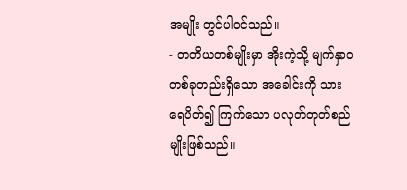အမျိုး တွင်ပါဝင်သည်။
- တတိယတစ်မျိုးမှာ အိုးကဲ့သို့ မျက်နှာဝ တစ်ခုတည်းရှိသော အခေါင်းကို သားရေပိတ်၍ ကြက်သော ပလုတ်တုတ်စည်မျိုးဖြစ်သည်။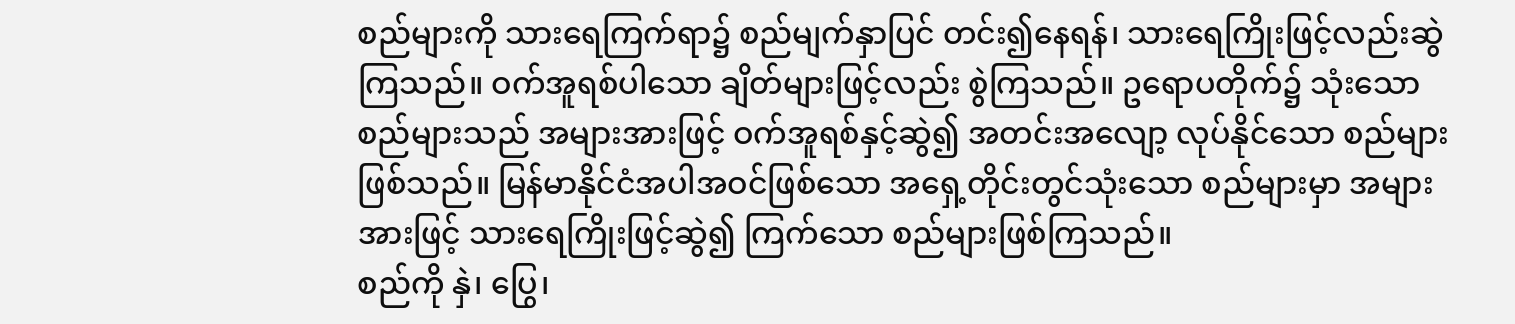စည်များကို သားရေကြက်ရာ၌ စည်မျက်နှာပြင် တင်း၍နေရန်၊ သားရေကြိုးဖြင့်လည်းဆွဲကြသည်။ ဝက်အူရစ်ပါသော ချိတ်များဖြင့်လည်း စွဲကြသည်။ ဥရောပတိုက်၌ သုံးသောစည်များသည် အများအားဖြင့် ဝက်အူရစ်နှင့်ဆွဲ၍ အတင်းအလျော့ လုပ်နိုင်သော စည်များဖြစ်သည်။ မြန်မာနိုင်ငံအပါအဝင်ဖြစ်သော အရှေ့တိုင်းတွင်သုံးသော စည်များမှာ အများအားဖြင့် သားရေကြိုးဖြင့်ဆွဲ၍ ကြက်သော စည်များဖြစ်ကြသည်။
စည်ကို နှဲ၊ ပြွေ၊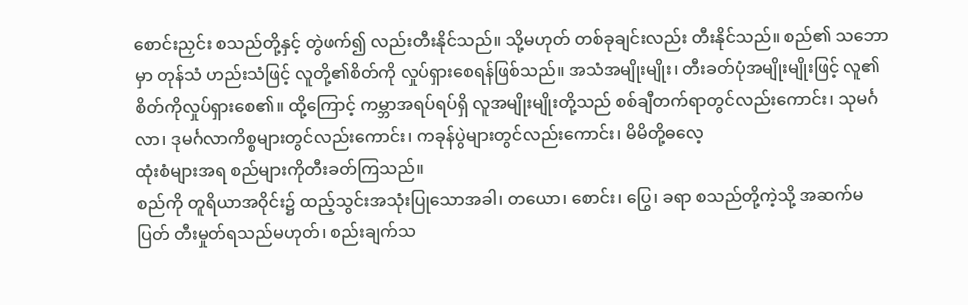စောင်းညှင်း စသည်တို့နှင့် တွဲဖက်၍ လည်းတီးနိုင်သည်။ သို့မဟုတ် တစ်ခုချင်းလည်း တီးနိုင်သည်။ စည်၏ သဘောမှာ တုန်သံ ဟည်းသံဖြင့် လူတို့၏စိတ်ကို လှုပ်ရှားစေရန်ဖြစ်သည်။ အသံအမျိုးမျိုး၊ တီးခတ်ပုံအမျိုးမျိုးဖြင့် လူ၏ စိတ်ကိုလှုပ်ရှားစေ၏။ ထို့ကြောင့် ကမ္ဘာအရပ်ရပ်ရှိ လူအမျိုးမျိုးတို့သည် စစ်ချီတက်ရာတွင်လည်းကောင်း၊ သုမင်္ဂလာ၊ ဒုမင်္ဂလာကိစ္စများတွင်လည်းကောင်း၊ ကခုန်ပွဲများတွင်လည်းကောင်း၊ မိမိတို့ဓလေ့
ထုံးစံများအရ စည်များကိုတီးခတ်ကြသည်။
စည်ကို တူရိယာအဝိုင်း၌ ထည့်သွင်းအသုံးပြုသောအခါ၊ တယော၊ စောင်း၊ ပြွေ၊ ခရာ စသည်တို့ကဲ့သို့ အဆက်မပြတ် တီးမှုတ်ရသည်မဟုတ်၊ စည်းချက်သ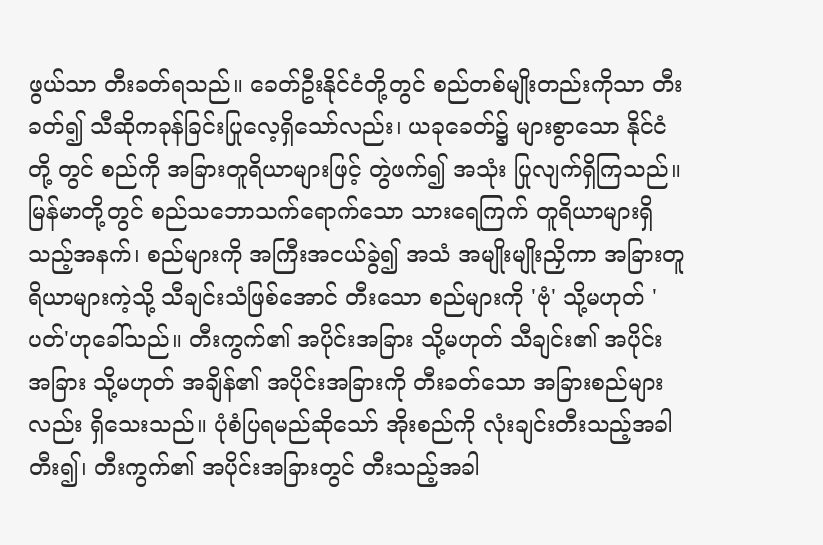ဖွယ်သာ တီးခတ်ရသည်။ ခေတ်ဦးနိုင်ငံတို့တွင် စည်တစ်မျိုးတည်းကိုသာ တီးခတ်၍ သီဆိုကခုန်ခြင်းပြုလေ့ရှိသော်လည်း၊ ယခုခေတ်၌ များစွာသော နိုင်ငံတို့ တွင် စည်ကို အခြားတူရိယာများဖြင့် တွဲဖက်၍ အသုံး ပြုလျက်ရှိကြသည်။
မြန်မာတို့တွင် စည်သဘောသက်ရောက်သော သားရေကြက် တူရိယာများရှိသည့်အနက်၊ စည်များကို အကြီးအငယ်ခွဲ၍ အသံ အမျိုးမျိုးညှိကာ အခြားတူရိယာများကဲ့သို့ သီချင်းသံဖြစ်အောင် တီးသော စည်များကို 'ဗုံ' သို့မဟုတ် 'ပတ်'ဟုခေါ်သည်။ တီးကွက်၏ အပိုင်းအခြား သို့မဟုတ် သီချင်း၏ အပိုင်းအခြား သို့မဟုတ် အချိန်၏ အပိုင်းအခြားကို တီးခတ်သော အခြားစည်များလည်း ရှိသေးသည်။ ပုံစံပြရမည်ဆိုသော် အိုးစည်ကို လုံးချင်းတီးသည့်အခါ တီး၍၊ တီးကွက်၏ အပိုင်းအခြားတွင် တီးသည့်အခါ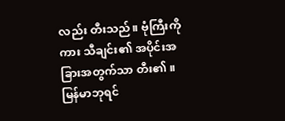လည်း တီးသည်။ ဗုံကြီးကိုကား သီချင်း၏ အပိုင်းအခြားအတွက်သာ တီး၏။
မြန်မာဘုရင်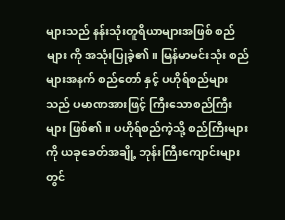များသည် နန်းသုံးတူရိယာများအဖြစ် စည်များ ကို အသုံးပြုခဲ့၏။ မြန်မာမင်းသုံး စည်များအနက် စည်တော် နှင့် ပဟိုရ်စည်များသည် ပမာဏအားဖြင့် ကြီးသောစည်ကြီးများ ဖြစ်၏။ ပဟိုရ်စည်ကဲ့သို့ စည်ကြီးများကို ယခုခေတ်အချို့ ဘုန်းကြီးကျောင်းများတွင်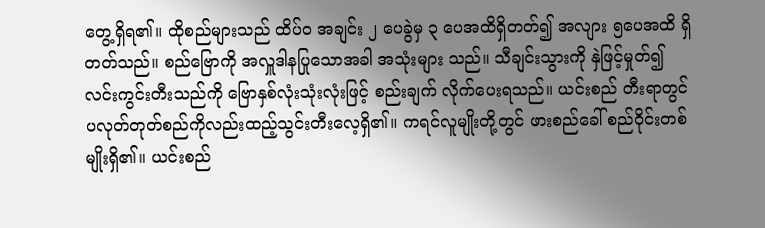တွေ့ရှိရ၏။ ထိုစည်များသည် ထိပ်ဝ အချင်း ၂ ပေခွဲမှ ၃ ပေအထိရှိတတ်၍ အလျား ၅ပေအထိ ရှိတတ်သည်။ စည်ဗြောကို အလှူဒါနပြုသောအခါ အသုံးများ သည်။ သီချင်းသွားကို နှဲဖြင့်မှုတ်၍ လင်းကွင်းတီးသည်ကို ဗြောနှစ်လုံးသုံးလုံးဖြင့် စည်းချက် လိုက်ပေးရသည်။ ယင်းစည် တီးရာတွင် ပလုတ်တုတ်စည်ကိုလည်းထည့်သွင်းတီးလေ့ရှိ၏။ ကရင်လူမျိုးတို့တွင် ဖားစည်ခေါ် စည်ဝိုင်းတစ်မျိုးရှိ၏။ ယင်းစည်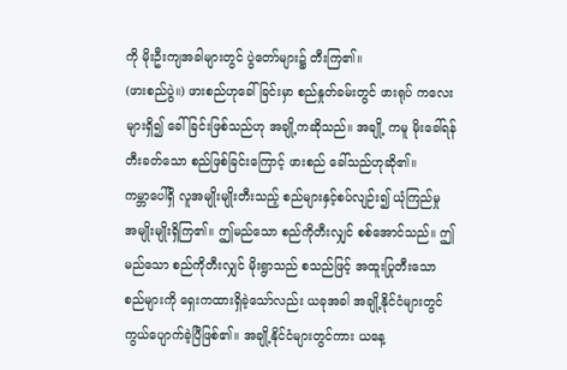ကို မိုးဦးကျအခါများတွင် ပွဲတော်များ၌ တီးကြ၏။
(ဖားစည်ပွဲ။) ဖားစည်ဟုခေါ်ခြင်းမှာ စည်နှုတ်ခမ်းတွင် ဖားရုပ် ကလေးများရှိ၍ ခေါ်ခြင်းဖြစ်သည်ဟု အချို့ကဆိုသည်။ အချို့ ကမူ မိုးခေါ်ရန်တီးခတ်သော စည်ဖြစ်ခြင်းကြောင့် ဖားစည် ခေါ်သည်ဟုဆို၏။
ကမ္ဘာပေါ်ရှိ လူအမျိုးမျိုးတီးသည့် စည်များနှင့်စပ်လျဉ်း၍ ယုံကြည်မှု အမျိုးမျိုးရှိကြ၏။ ဤမည်သော စည်ကိုတီးလျှင် စစ်အောင်သည်။ ဤမည်သော စည်ကိုတီးလျှင် မိုးရွာသည် စသည်ဖြင့် အထူးပြုတီးသော စည်များကို ရှေးကထားရှိခဲ့သော်လည်း ယခုအခါ အချို့နိုင်ငံများတွင် ကွယ်ပျောက်ခဲ့ပြီဖြစ်၏။ အချို့နိုင်ငံများတွင်ကား ယနေ့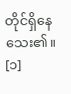တိုင်ရှိနေသေး၏။ [၁]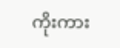ကိုးကား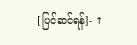[ပြင်ဆင်ရန်]- ↑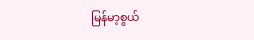မြန်မာ့စွယ်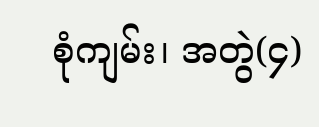စုံကျမ်း၊ အတွဲ(၄)